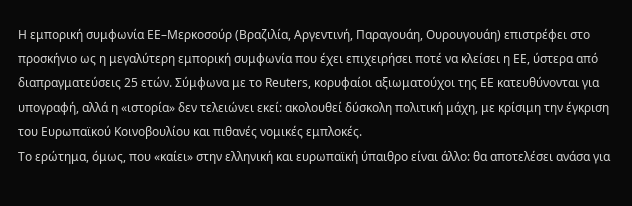Η εμπορική συμφωνία ΕΕ–Μερκοσούρ (Βραζιλία, Αργεντινή, Παραγουάη, Ουρουγουάη) επιστρέφει στο προσκήνιο ως η μεγαλύτερη εμπορική συμφωνία που έχει επιχειρήσει ποτέ να κλείσει η ΕΕ, ύστερα από διαπραγματεύσεις 25 ετών. Σύμφωνα με το Reuters, κορυφαίοι αξιωματούχοι της ΕΕ κατευθύνονται για υπογραφή, αλλά η «ιστορία» δεν τελειώνει εκεί: ακολουθεί δύσκολη πολιτική μάχη, με κρίσιμη την έγκριση του Ευρωπαϊκού Κοινοβουλίου και πιθανές νομικές εμπλοκές.
Το ερώτημα, όμως, που «καίει» στην ελληνική και ευρωπαϊκή ύπαιθρο είναι άλλο: θα αποτελέσει ανάσα για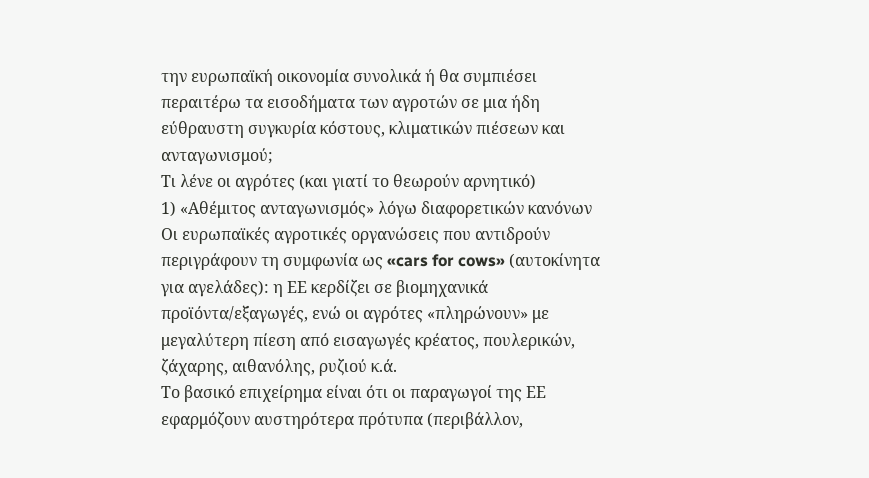την ευρωπαϊκή οικονομία συνολικά ή θα συμπιέσει περαιτέρω τα εισοδήματα των αγροτών σε μια ήδη εύθραυστη συγκυρία κόστους, κλιματικών πιέσεων και ανταγωνισμού;
Τι λένε οι αγρότες (και γιατί το θεωρούν αρνητικό)
1) «Αθέμιτος ανταγωνισμός» λόγω διαφορετικών κανόνων
Οι ευρωπαϊκές αγροτικές οργανώσεις που αντιδρούν περιγράφουν τη συμφωνία ως «cars for cows» (αυτοκίνητα για αγελάδες): η ΕΕ κερδίζει σε βιομηχανικά προϊόντα/εξαγωγές, ενώ οι αγρότες «πληρώνουν» με μεγαλύτερη πίεση από εισαγωγές κρέατος, πουλερικών, ζάχαρης, αιθανόλης, ρυζιού κ.ά.
Το βασικό επιχείρημα είναι ότι οι παραγωγοί της ΕΕ εφαρμόζουν αυστηρότερα πρότυπα (περιβάλλον,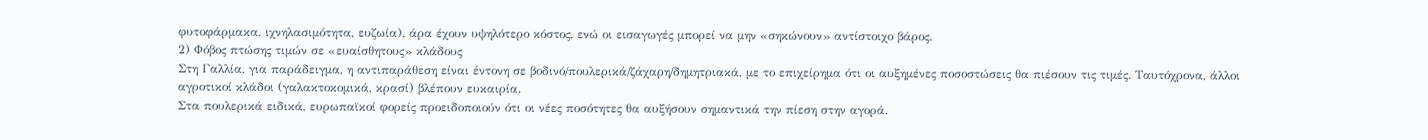φυτοφάρμακα, ιχνηλασιμότητα, ευζωία), άρα έχουν υψηλότερο κόστος, ενώ οι εισαγωγές μπορεί να μην «σηκώνουν» αντίστοιχο βάρος.
2) Φόβος πτώσης τιμών σε «ευαίσθητους» κλάδους
Στη Γαλλία, για παράδειγμα, η αντιπαράθεση είναι έντονη σε βοδινό/πουλερικά/ζάχαρη/δημητριακά, με το επιχείρημα ότι οι αυξημένες ποσοστώσεις θα πιέσουν τις τιμές. Ταυτόχρονα, άλλοι αγροτικοί κλάδοι (γαλακτοκομικά, κρασί) βλέπουν ευκαιρία.
Στα πουλερικά ειδικά, ευρωπαϊκοί φορείς προειδοποιούν ότι οι νέες ποσότητες θα αυξήσουν σημαντικά την πίεση στην αγορά.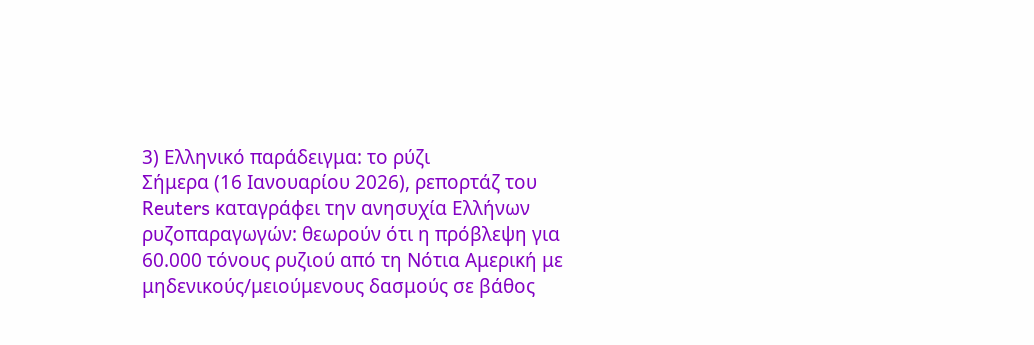3) Ελληνικό παράδειγμα: το ρύζι
Σήμερα (16 Ιανουαρίου 2026), ρεπορτάζ του Reuters καταγράφει την ανησυχία Ελλήνων ρυζοπαραγωγών: θεωρούν ότι η πρόβλεψη για 60.000 τόνους ρυζιού από τη Νότια Αμερική με μηδενικούς/μειούμενους δασμούς σε βάθος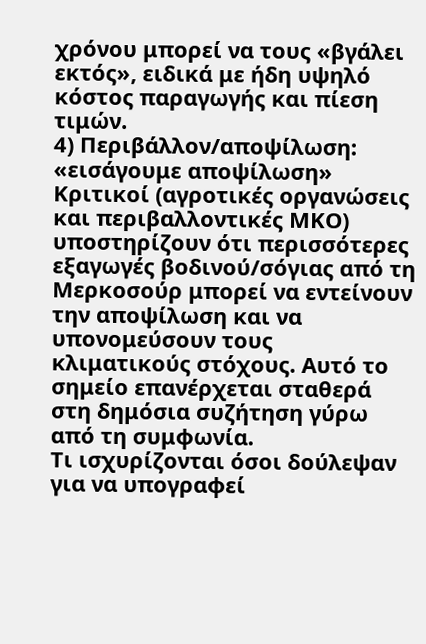χρόνου μπορεί να τους «βγάλει εκτός», ειδικά με ήδη υψηλό κόστος παραγωγής και πίεση τιμών.
4) Περιβάλλον/αποψίλωση: «εισάγουμε αποψίλωση»
Κριτικοί (αγροτικές οργανώσεις και περιβαλλοντικές ΜΚΟ) υποστηρίζουν ότι περισσότερες εξαγωγές βοδινού/σόγιας από τη Μερκοσούρ μπορεί να εντείνουν την αποψίλωση και να υπονομεύσουν τους κλιματικούς στόχους. Αυτό το σημείο επανέρχεται σταθερά στη δημόσια συζήτηση γύρω από τη συμφωνία.
Τι ισχυρίζονται όσοι δούλεψαν για να υπογραφεί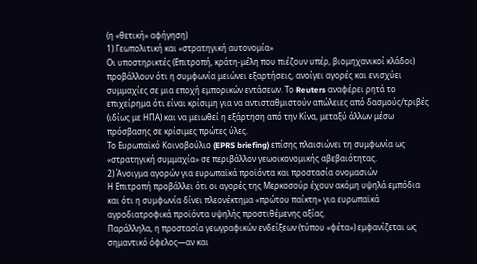(η «θετική» αφήγηση)
1) Γεωπολιτική και «στρατηγική αυτονομία»
Οι υποστηρικτές (Επιτροπή, κράτη-μέλη που πιέζουν υπέρ, βιομηχανικοί κλάδοι) προβάλλουν ότι η συμφωνία μειώνει εξαρτήσεις, ανοίγει αγορές και ενισχύει συμμαχίες σε μια εποχή εμπορικών εντάσεων. Το Reuters αναφέρει ρητά το επιχείρημα ότι είναι κρίσιμη για να αντισταθμιστούν απώλειες από δασμούς/τριβές (ιδίως με ΗΠΑ) και να μειωθεί η εξάρτηση από την Κίνα, μεταξύ άλλων μέσω πρόσβασης σε κρίσιμες πρώτες ύλες.
Το Ευρωπαϊκό Κοινοβούλιο (EPRS briefing) επίσης πλαισιώνει τη συμφωνία ως «στρατηγική συμμαχία» σε περιβάλλον γεωοικονομικής αβεβαιότητας.
2) Άνοιγμα αγορών για ευρωπαϊκά προϊόντα και προστασία ονομασιών
Η Επιτροπή προβάλλει ότι οι αγορές της Μερκοσούρ έχουν ακόμη υψηλά εμπόδια και ότι η συμφωνία δίνει πλεονέκτημα «πρώτου παίκτη» για ευρωπαϊκά αγροδιατροφικά προϊόντα υψηλής προστιθέμενης αξίας.
Παράλληλα, η προστασία γεωγραφικών ενδείξεων (τύπου «φέτα») εμφανίζεται ως σημαντικό όφελος—αν και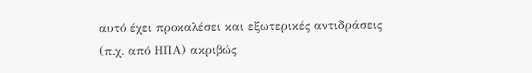αυτό έχει προκαλέσει και εξωτερικές αντιδράσεις (π.χ. από ΗΠΑ) ακριβώς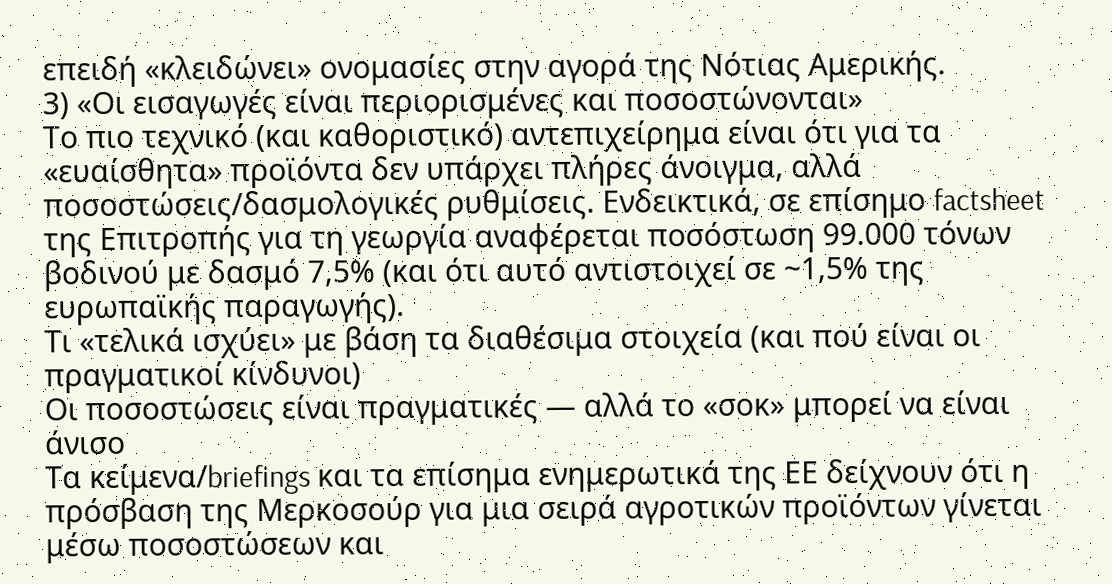επειδή «κλειδώνει» ονομασίες στην αγορά της Νότιας Αμερικής.
3) «Οι εισαγωγές είναι περιορισμένες και ποσοστώνονται»
Το πιο τεχνικό (και καθοριστικό) αντεπιχείρημα είναι ότι για τα «ευαίσθητα» προϊόντα δεν υπάρχει πλήρες άνοιγμα, αλλά ποσοστώσεις/δασμολογικές ρυθμίσεις. Ενδεικτικά, σε επίσημο factsheet της Επιτροπής για τη γεωργία αναφέρεται ποσόστωση 99.000 τόνων βοδινού με δασμό 7,5% (και ότι αυτό αντιστοιχεί σε ~1,5% της ευρωπαϊκής παραγωγής).
Τι «τελικά ισχύει» με βάση τα διαθέσιμα στοιχεία (και πού είναι οι πραγματικοί κίνδυνοι)
Οι ποσοστώσεις είναι πραγματικές — αλλά το «σοκ» μπορεί να είναι άνισο
Τα κείμενα/briefings και τα επίσημα ενημερωτικά της ΕΕ δείχνουν ότι η πρόσβαση της Μερκοσούρ για μια σειρά αγροτικών προϊόντων γίνεται μέσω ποσοστώσεων και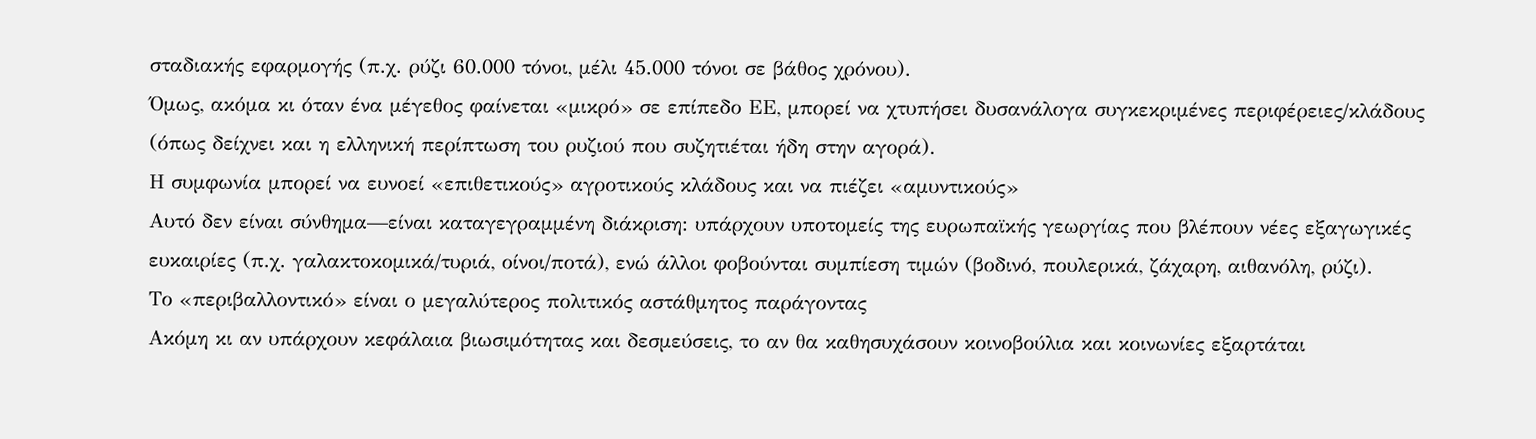σταδιακής εφαρμογής (π.χ. ρύζι 60.000 τόνοι, μέλι 45.000 τόνοι σε βάθος χρόνου).
Όμως, ακόμα κι όταν ένα μέγεθος φαίνεται «μικρό» σε επίπεδο ΕΕ, μπορεί να χτυπήσει δυσανάλογα συγκεκριμένες περιφέρειες/κλάδους (όπως δείχνει και η ελληνική περίπτωση του ρυζιού που συζητιέται ήδη στην αγορά).
Η συμφωνία μπορεί να ευνοεί «επιθετικούς» αγροτικούς κλάδους και να πιέζει «αμυντικούς»
Αυτό δεν είναι σύνθημα—είναι καταγεγραμμένη διάκριση: υπάρχουν υποτομείς της ευρωπαϊκής γεωργίας που βλέπουν νέες εξαγωγικές ευκαιρίες (π.χ. γαλακτοκομικά/τυριά, οίνοι/ποτά), ενώ άλλοι φοβούνται συμπίεση τιμών (βοδινό, πουλερικά, ζάχαρη, αιθανόλη, ρύζι).
Το «περιβαλλοντικό» είναι ο μεγαλύτερος πολιτικός αστάθμητος παράγοντας
Ακόμη κι αν υπάρχουν κεφάλαια βιωσιμότητας και δεσμεύσεις, το αν θα καθησυχάσουν κοινοβούλια και κοινωνίες εξαρτάται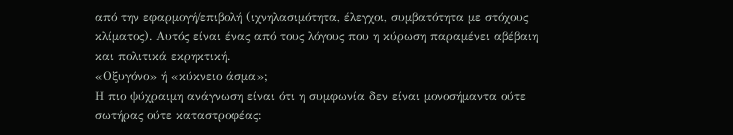από την εφαρμογή/επιβολή (ιχνηλασιμότητα, έλεγχοι, συμβατότητα με στόχους κλίματος). Αυτός είναι ένας από τους λόγους που η κύρωση παραμένει αβέβαιη και πολιτικά εκρηκτική.
«Οξυγόνο» ή «κύκνειο άσμα»;
Η πιο ψύχραιμη ανάγνωση είναι ότι η συμφωνία δεν είναι μονοσήμαντα ούτε σωτήρας ούτε καταστροφέας: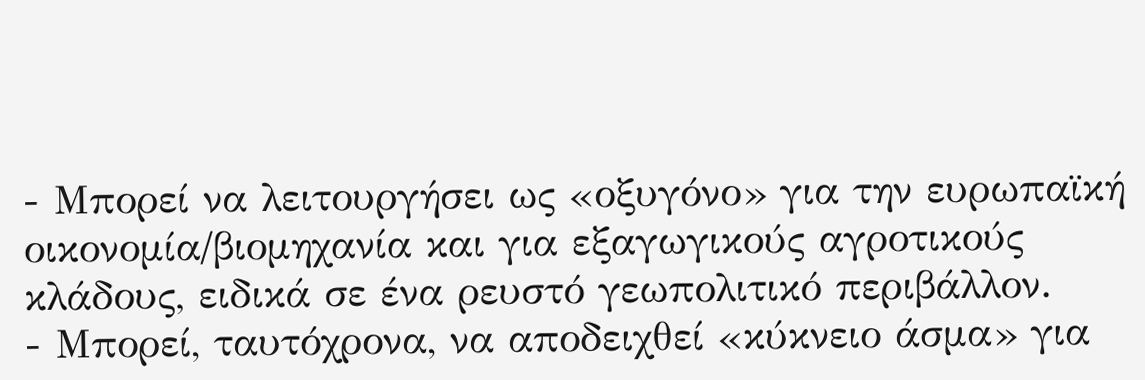- Μπορεί να λειτουργήσει ως «οξυγόνο» για την ευρωπαϊκή οικονομία/βιομηχανία και για εξαγωγικούς αγροτικούς κλάδους, ειδικά σε ένα ρευστό γεωπολιτικό περιβάλλον.
- Μπορεί, ταυτόχρονα, να αποδειχθεί «κύκνειο άσμα» για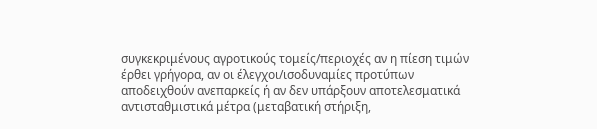συγκεκριμένους αγροτικούς τομείς/περιοχές αν η πίεση τιμών έρθει γρήγορα, αν οι έλεγχοι/ισοδυναμίες προτύπων αποδειχθούν ανεπαρκείς ή αν δεν υπάρξουν αποτελεσματικά αντισταθμιστικά μέτρα (μεταβατική στήριξη,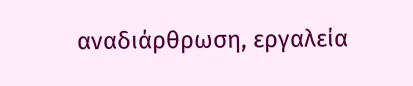αναδιάρθρωση, εργαλεία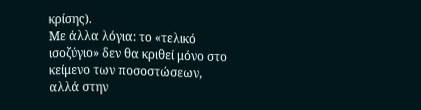κρίσης).
Με άλλα λόγια: το «τελικό ισοζύγιο» δεν θα κριθεί μόνο στο κείμενο των ποσοστώσεων, αλλά στην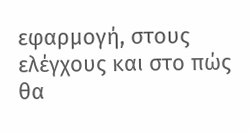εφαρμογή, στους ελέγχους και στο πώς θα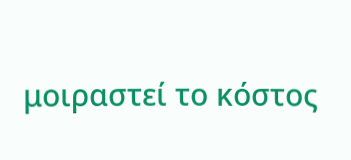μοιραστεί το κόστος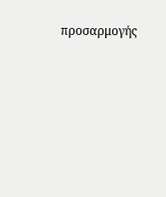προσαρμογής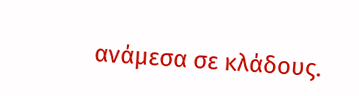ανάμεσα σε κλάδους.